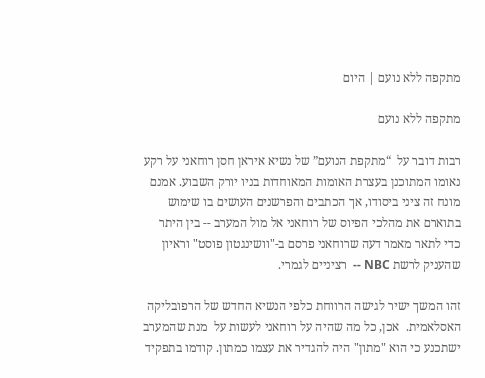מתקפה ללא נועם | היום

מתקפה ללא נועם

רבות דובר על  “מתקפת הנועם” של נשיא איראן חסן רוחאני על רקע נאומו המתוכנן בעצרת האומות המאוחדות בניו יורק השבוע. אמנם מונח זה ציני ביסודו, אך הכתבים והפרשנים העושים בו שימוש בתוארם את מהלכי הפיוס של רוחאני אל מול המערב -- בין היתר כדי לתאר מאמר דעה שרוחאני פרסם ב-"וושינגטון פוסט" וראיון שהעניק לרשת NBC --  רציניים לגמרי.

זהו המשך ישיר לגישה הרווחת כלפי הנשיא החדש של הרפובליקה האסלאמית.  אכן, כל מה שהיה על רוחאני לעשות על  מנת שהמערב ישתכנע כי הוא "מתון" היה להגדיר את עצמו כמתון. קודמו בתפקיד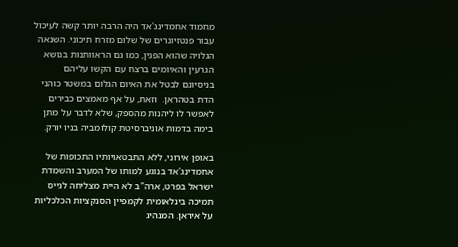מחמוד אחמדינג'אד היה הרבה יותר קשה לעיכול עבור פנטזיונרים של שלום מזרח תיכוני. השנאה הגלויה שהוא הפגין, כמו גם הראוותנות בנושא הגרעין והאיומים ברצח עם הקשו עליהם בניסיונם לבטל את האיום הגלום במשטר כוהני הדת בטהראן.  וזאת, על אף מאמצים כבירים לאפשר לו ליהנות מהספק, שלא לדבר על מתן בימה בדמות אוניברסיטת קולומביה בניו יורק.

באופן אירוני, ללא התבטאויותיו התכופות של אחמדינג'אד בנוגע למותו של המערב והשמדת ישראל בפרט, ארה"ב לא היית מצליחה לגייס תמיכה בינלאומית לקמפיין הסנקציות הכלכליות על איראן. המנהיג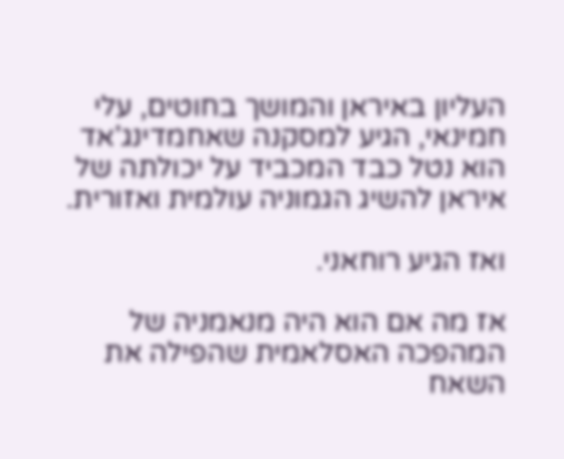העליון באיראן והמושך בחוטים, עלי חמינאי, הגיע למסקנה שאחמדינג'אד הוא נטל כבד המכביד על יכולתה של איראן להשיג הגמוניה עולמית ואזורית.

ואז הגיע רוחאני.

אז מה אם הוא היה מנאמניה של המהפכה האסלאמית שהפילה את השאח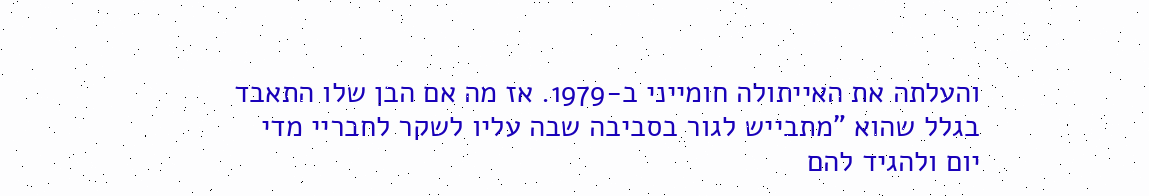והעלתה את האייתולה חומייני ב-1979. אז מה אם הבן שלו התאבד בגלל שהוא "מתבייש לגור בסביבה שבה עליו לשקר לחבריי מדי יום ולהגיד להם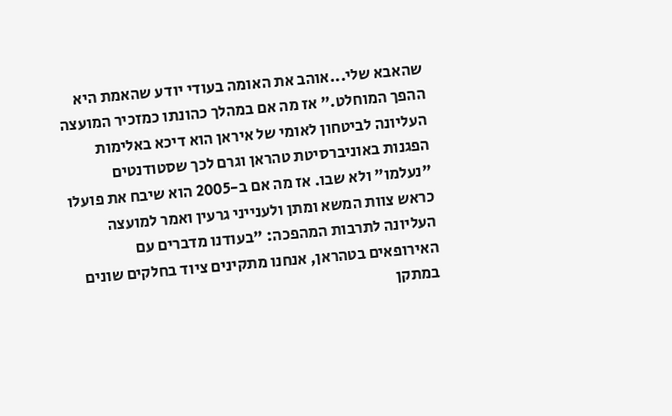שהאבא שלי...אוהב את האומה בעודי יודע שהאמת היא ההפך המוחלט." אז מה אם במהלך כהונתו כמזכיר המועצה העליונה לביטחון לאומי של איראן הוא דיכא באלימות הפגנות באוניברסיטת טהראן וגרם לכך שסטודנטים "נעלמו" ולא שבו. אז מה אם ב-2005 הוא שיבח את פועלו כראש צוות המשא ומתן ולענייני גרעין ואמר למועצה העליונה לתרבות המהפכה: "בעודנו מדברים עם האירופאים בטהראן, אנחנו מתקינים ציוד בחלקים שונים במתקן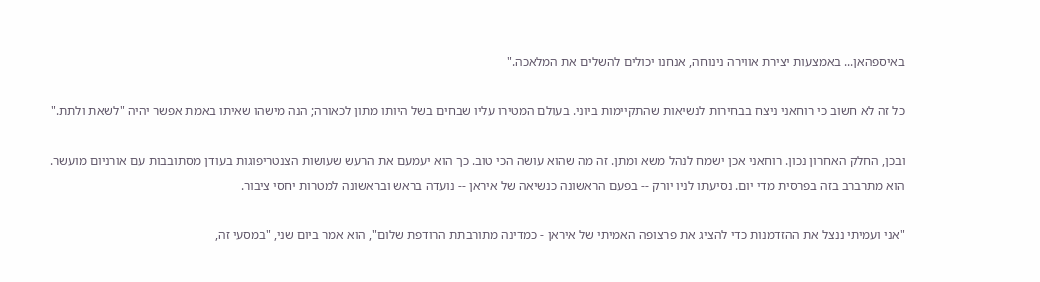באיספהאן... באמצעות יצירת אווירה נינוחה, אנחנו יכולים להשלים את המלאכה."

כל זה לא חשוב כי רוחאני ניצח בבחירות לנשיאות שהתקיימות ביוני. בעולם המטירו עליו שבחים בשל היותו מתון לכאורה; הנה מישהו שאיתו באמת אפשר יהיה "לשאת ולתת."

ובכן, החלק האחרון נכון. רוחאני אכן ישמח לנהל משא ומתן. זה מה שהוא עושה הכי טוב. כך הוא יעמעם את הרעש שעושות הצנטריפוגות בעודן מסתובבות עם אורניום מועשר. הוא מתרברב בזה בפרסית מדי יום. נסיעתו לניו יורק -- בפעם הראשונה כנשיאה של איראן -- נועדה בראש ובראשונה למטרות יחסי ציבור.

"אני ועמיתי ננצל את ההזדמנות כדי להציג את פרצופה האמיתי של איראן - כמדינה מתורבתת הרודפת שלום", הוא אמר ביום שני, "במסעי זה,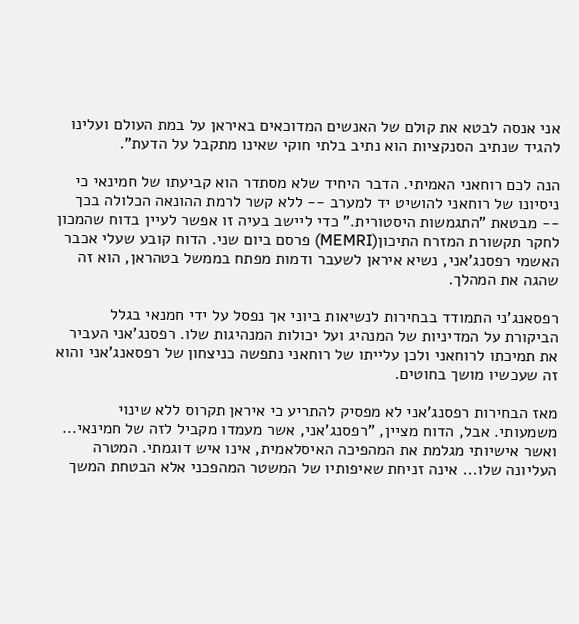אני אנסה לבטא את קולם של האנשים המדוכאים באיראן על במת העולם ועלינו להגיד שנתיב הסנקציות הוא נתיב בלתי חוקי שאינו מתקבל על הדעת".

הנה לכם רוחאני האמיתי. הדבר היחיד שלא מסתדר הוא קביעתו של חמינאי כי ניסיונו של רוחאני להושיט יד למערב -- ללא קשר לרמת ההונאה הכלולה בכך -- מבטאת "התגמשות היסטורית." כדי ליישב בעיה זו אפשר לעיין בדוח שהמכון לחקר תקשורת המזרח התיכון(MEMRI) פרסם ביום שני. הדוח קובע שעלי אכבר האשמי רפסנג'אני, נשיא איראן לשעבר ודמות מפתח בממשל בטהראן, הוא זה שהגה את המהלך.

רפסאנג'ני התמודד בבחירות לנשיאות ביוני אך נפסל על ידי חמנאי בגלל הביקורת על המדיניות של המנהיג ועל יכולות המנהיגות שלו. רפסנג'אני העביר את תמיכתו לרוחאני ולכן עלייתו של רוחאני נתפשה כניצחון של רפסאנג'אני והוא זה שעכשיו מושך בחוטים.

מאז הבחירות רפסנג'אני לא מפסיק להתריע כי איראן תקרוס ללא שינוי משמעותי. אבל, הדוח מציין, "רפסנג'אני, אשר מעמדו מקביל לזה של חמינאי... ואשר אישיותי מגלמת את המהפיכה האיסלאמית, אינו איש דוגמתי. המטרה העליונה שלו... אינה זניחת שאיפותיו של המשטר המהפכני אלא הבטחת המשך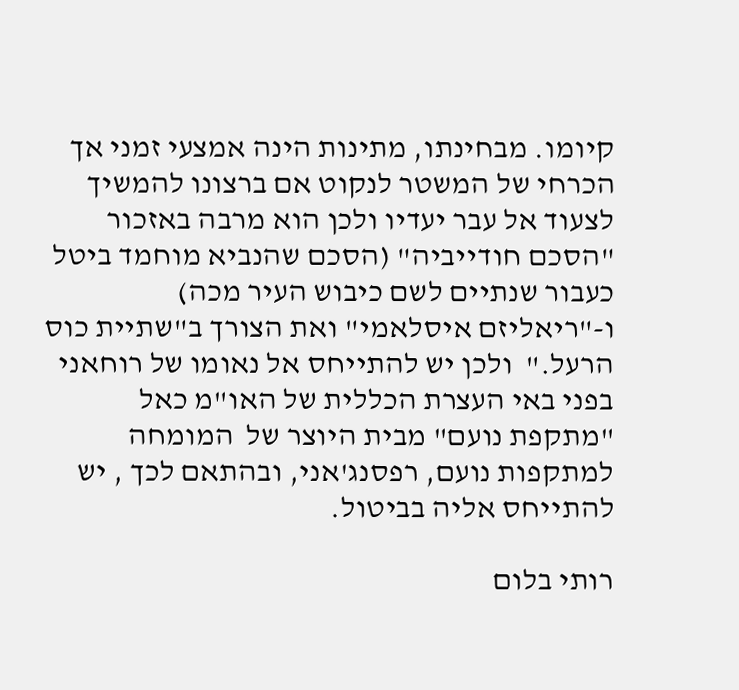קיומו. מבחינתו, מתינות הינה אמצעי זמני אך הכרחי של המשטר לנקוט אם ברצונו להמשיך לצעוד אל עבר יעדיו ולכן הוא מרבה באזכור "הסכם חודייביה" (הסכם שהנביא מוחמד ביטל כעבור שנתיים לשם כיבוש העיר מכה)  ו-"ריאליזם איסלאמי" ואת הצורך ב"שתיית כוס הרעל."  ולכן יש להתייחס אל נאומו של רוחאני בפני באי העצרת הכללית של האו"מ כאל  "מתקפת נועם" מבית היוצר של  המומחה למתקפות נועם, רפסנג'אני, ובהתאם לכך , יש להתייחס אליה בביטול.

רותי בלום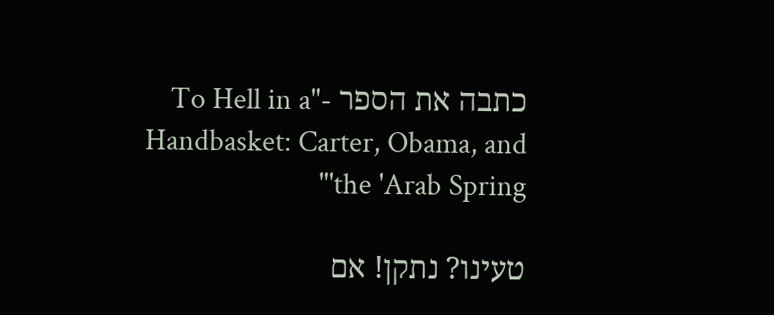כתבה את הספר -"To Hell in a Handbasket: Carter, Obama, and the 'Arab Spring'"

טעינו? נתקן! אם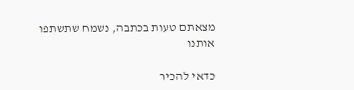מצאתם טעות בכתבה, נשמח שתשתפו אותנו

כדאי להכיר